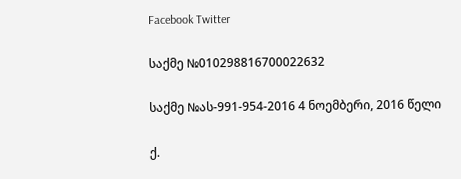Facebook Twitter

საქმე №010298816700022632

საქმე №ას-991-954-2016 4 ნოემბერი, 2016 წელი

ქ.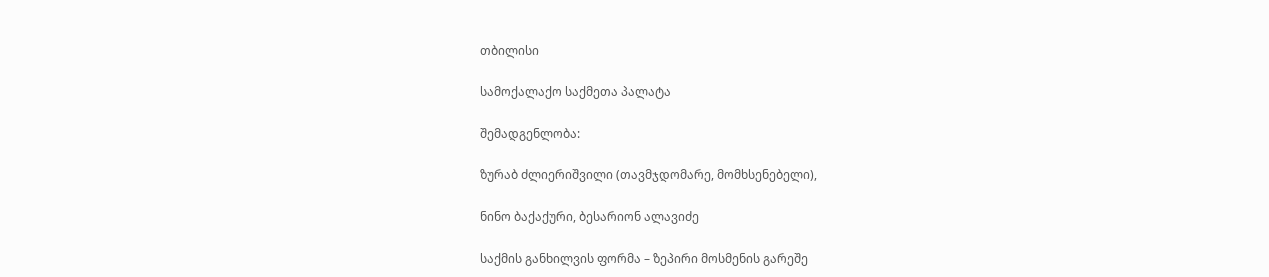თბილისი

სამოქალაქო საქმეთა პალატა

შემადგენლობა:

ზურაბ ძლიერიშვილი (თავმჯდომარე, მომხსენებელი),

ნინო ბაქაქური, ბესარიონ ალავიძე

საქმის განხილვის ფორმა – ზეპირი მოსმენის გარეშე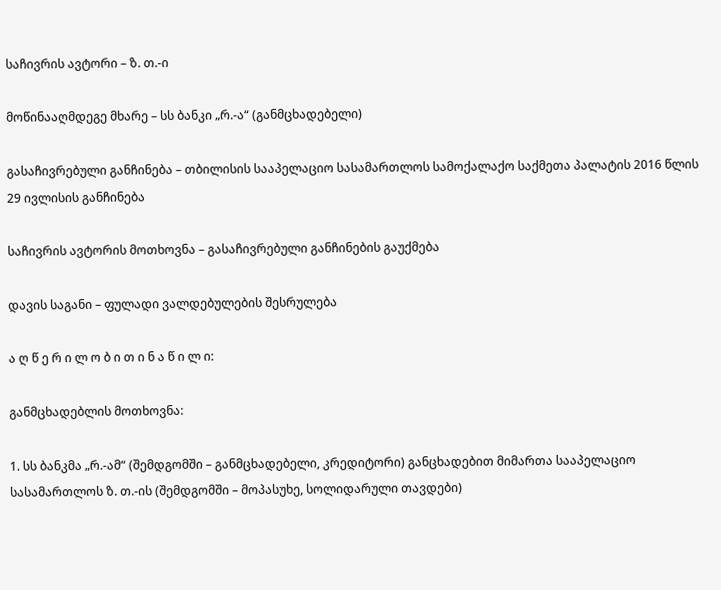საჩივრის ავტორი – ზ. თ.-ი

მოწინააღმდეგე მხარე – სს ბანკი „რ.-ა“ (განმცხადებელი)

გასაჩივრებული განჩინება – თბილისის სააპელაციო სასამართლოს სამოქალაქო საქმეთა პალატის 2016 წლის 29 ივლისის განჩინება

საჩივრის ავტორის მოთხოვნა – გასაჩივრებული განჩინების გაუქმება

დავის საგანი – ფულადი ვალდებულების შესრულება

ა ღ წ ე რ ი ლ ო ბ ი თ ი ნ ა წ ი ლ ი:

განმცხადებლის მოთხოვნა:

1. სს ბანკმა „რ.-ამ“ (შემდგომში – განმცხადებელი, კრედიტორი) განცხადებით მიმართა სააპელაციო სასამართლოს ზ. თ.-ის (შემდგომში – მოპასუხე, სოლიდარული თავდები)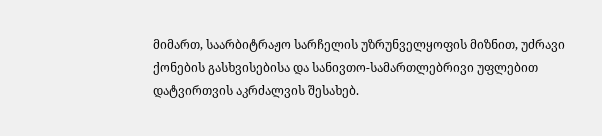მიმართ, საარბიტრაჟო სარჩელის უზრუნველყოფის მიზნით, უძრავი ქონების გასხვისებისა და სანივთო-სამართლებრივი უფლებით დატვირთვის აკრძალვის შესახებ.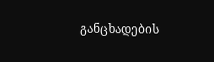განცხადების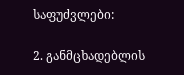საფუძვლები:

2. განმცხადებლის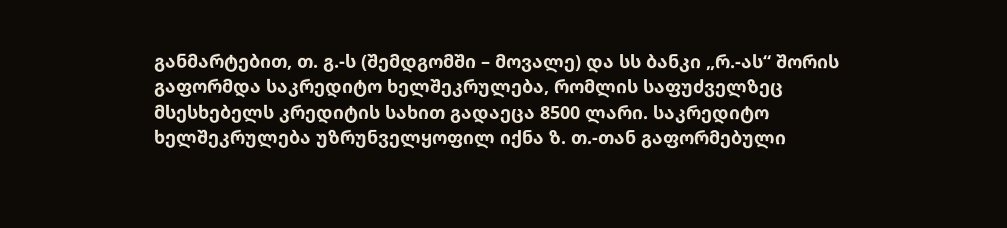განმარტებით, თ. გ.-ს (შემდგომში – მოვალე) და სს ბანკი „რ.-ას“ შორის გაფორმდა საკრედიტო ხელშეკრულება, რომლის საფუძველზეც მსესხებელს კრედიტის სახით გადაეცა 8500 ლარი. საკრედიტო ხელშეკრულება უზრუნველყოფილ იქნა ზ. თ.-თან გაფორმებული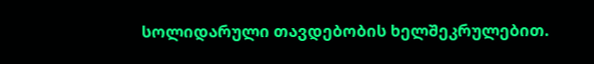სოლიდარული თავდებობის ხელშეკრულებით.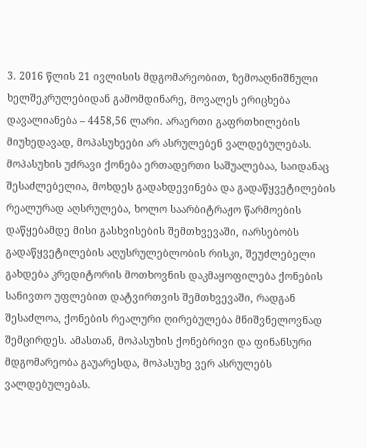3. 2016 წლის 21 ივლისის მდგომარეობით, ზემოაღნიშნული ხელშეკრულებიდან გამომდინარე, მოვალეს ერიცხება დავალიანება – 4458,56 ლარი. არაერთი გაფრთხილების მიუხედავად, მოპასუხეები არ ასრულებენ ვალდებულებას. მოპასუხის უძრავი ქონება ერთადერთი საშუალებაა, საიდანაც შესაძლებელია, მოხდეს გადახდევინება და გადაწყვეტილების რეალურად აღსრულება, ხოლო საარბიტრაჟო წარმოების დაწყებამდე მისი გასხვისების შემთხვევაში, იარსებობს გადაწყვეტილების აღუსრულებლობის რისკი, შეუძლებელი გახდება კრედიტორის მოთხოვნის დაკმაყოფილება ქონების სანივთო უფლებით დატვირთვის შემთხვევაში, რადგან შესაძლოა, ქონების რეალური ღირებულება მნიშვნელოვნად შემცირდეს. ამასთან, მოპასუხის ქონებრივი და ფინანსური მდგომარეობა გაუარესდა, მოპასუხე ვერ ასრულებს ვალდებულებას.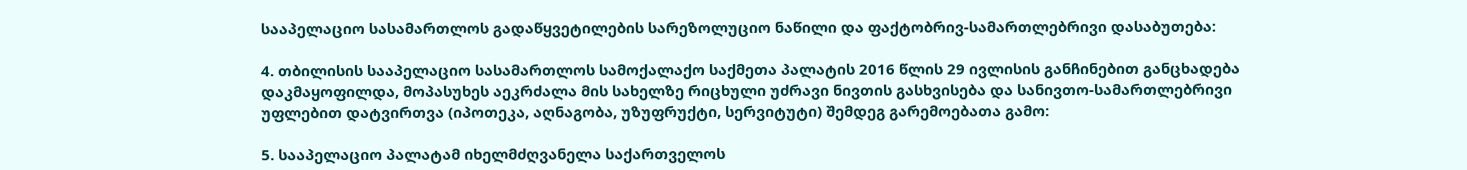სააპელაციო სასამართლოს გადაწყვეტილების სარეზოლუციო ნაწილი და ფაქტობრივ-სამართლებრივი დასაბუთება:

4. თბილისის სააპელაციო სასამართლოს სამოქალაქო საქმეთა პალატის 2016 წლის 29 ივლისის განჩინებით განცხადება დაკმაყოფილდა, მოპასუხეს აეკრძალა მის სახელზე რიცხული უძრავი ნივთის გასხვისება და სანივთო-სამართლებრივი უფლებით დატვირთვა (იპოთეკა, აღნაგობა, უზუფრუქტი, სერვიტუტი) შემდეგ გარემოებათა გამო:

5. სააპელაციო პალატამ იხელმძღვანელა საქართველოს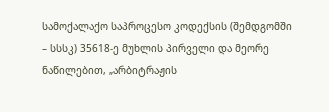სამოქალაქო საპროცესო კოდექსის (შემდგომში – სსსკ) 35618-ე მუხლის პირველი და მეორე ნაწილებით, „არბიტრაჟის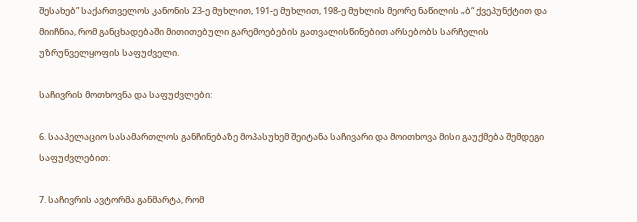შესახებ” საქართველოს კანონის 23-ე მუხლით, 191-ე მუხლით, 198-ე მუხლის მეორე ნაწილის „ბ“ ქვეპუნქტით და მიიჩნია, რომ განცხადებაში მითითებული გარემოებების გათვალისწინებით არსებობს სარჩელის უზრუნველყოფის საფუძველი.

საჩივრის მოთხოვნა და საფუძვლები:

6. სააპელაციო სასამართლოს განჩინებაზე მოპასუხემ შეიტანა საჩივარი და მოითხოვა მისი გაუქმება შემდეგი საფუძვლებით:

7. საჩივრის ავტორმა განმარტა, რომ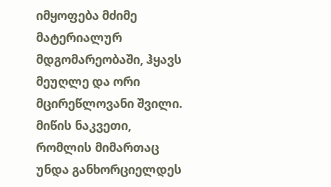იმყოფება მძიმე მატერიალურ მდგომარეობაში, ჰყავს მეუღლე და ორი მცირეწლოვანი შვილი. მიწის ნაკვეთი, რომლის მიმართაც უნდა განხორციელდეს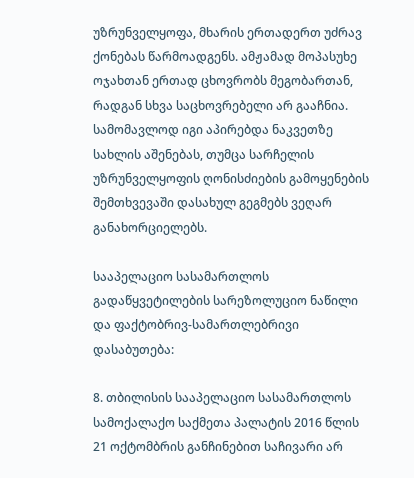უზრუნველყოფა, მხარის ერთადერთ უძრავ ქონებას წარმოადგენს. ამჟამად მოპასუხე ოჯახთან ერთად ცხოვრობს მეგობართან, რადგან სხვა საცხოვრებელი არ გააჩნია. სამომავლოდ იგი აპირებდა ნაკვეთზე სახლის აშენებას, თუმცა სარჩელის უზრუნველყოფის ღონისძიების გამოყენების შემთხვევაში დასახულ გეგმებს ვეღარ განახორციელებს.

სააპელაციო სასამართლოს გადაწყვეტილების სარეზოლუციო ნაწილი და ფაქტობრივ-სამართლებრივი დასაბუთება:

8. თბილისის სააპელაციო სასამართლოს სამოქალაქო საქმეთა პალატის 2016 წლის 21 ოქტომბრის განჩინებით საჩივარი არ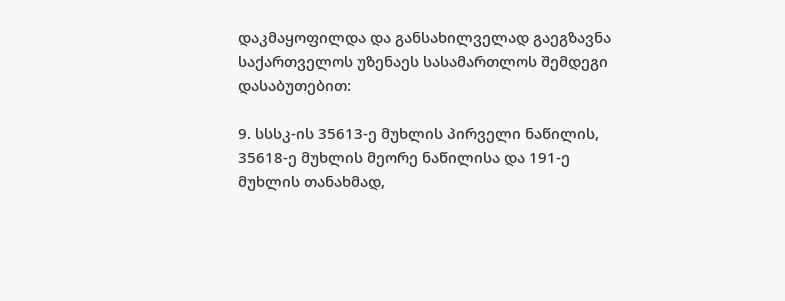დაკმაყოფილდა და განსახილველად გაეგზავნა საქართველოს უზენაეს სასამართლოს შემდეგი დასაბუთებით:

9. სსსკ-ის 35613-ე მუხლის პირველი ნაწილის, 35618-ე მუხლის მეორე ნაწილისა და 191-ე მუხლის თანახმად,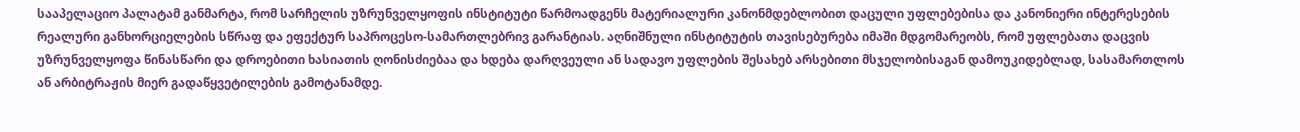სააპელაციო პალატამ განმარტა, რომ სარჩელის უზრუნველყოფის ინსტიტუტი წარმოადგენს მატერიალური კანონმდებლობით დაცული უფლებებისა და კანონიერი ინტერესების რეალური განხორციელების სწრაფ და ეფექტურ საპროცესო-სამართლებრივ გარანტიას. აღნიშნული ინსტიტუტის თავისებურება იმაში მდგომარეობს, რომ უფლებათა დაცვის უზრუნველყოფა წინასწარი და დროებითი ხასიათის ღონისძიებაა და ხდება დარღვეული ან სადავო უფლების შესახებ არსებითი მსჯელობისაგან დამოუკიდებლად, სასამართლოს ან არბიტრაჟის მიერ გადაწყვეტილების გამოტანამდე.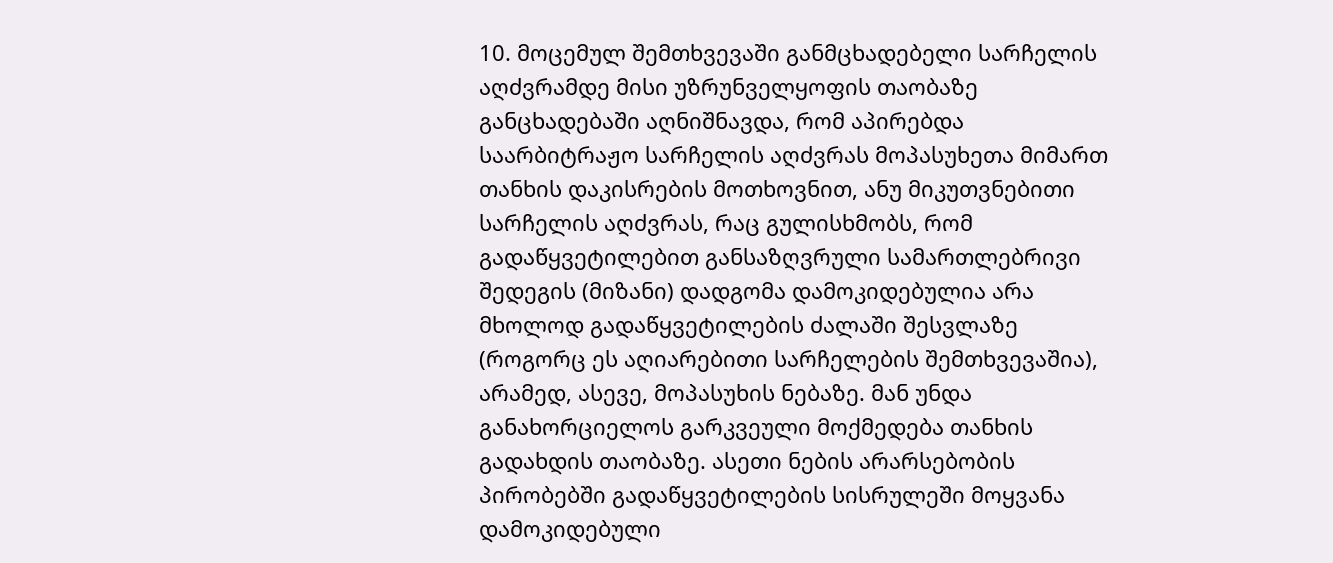10. მოცემულ შემთხვევაში განმცხადებელი სარჩელის აღძვრამდე მისი უზრუნველყოფის თაობაზე განცხადებაში აღნიშნავდა, რომ აპირებდა საარბიტრაჟო სარჩელის აღძვრას მოპასუხეთა მიმართ თანხის დაკისრების მოთხოვნით, ანუ მიკუთვნებითი სარჩელის აღძვრას, რაც გულისხმობს, რომ გადაწყვეტილებით განსაზღვრული სამართლებრივი შედეგის (მიზანი) დადგომა დამოკიდებულია არა მხოლოდ გადაწყვეტილების ძალაში შესვლაზე (როგორც ეს აღიარებითი სარჩელების შემთხვევაშია), არამედ, ასევე, მოპასუხის ნებაზე. მან უნდა განახორციელოს გარკვეული მოქმედება თანხის გადახდის თაობაზე. ასეთი ნების არარსებობის პირობებში გადაწყვეტილების სისრულეში მოყვანა დამოკიდებული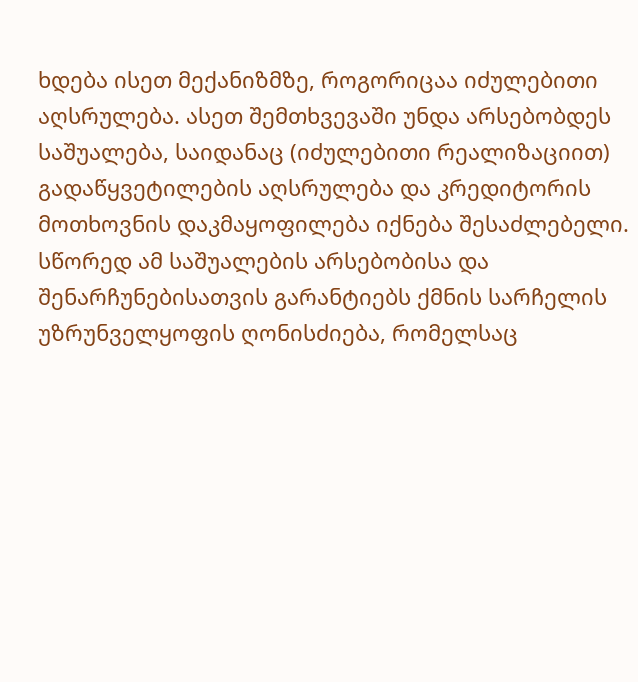ხდება ისეთ მექანიზმზე, როგორიცაა იძულებითი აღსრულება. ასეთ შემთხვევაში უნდა არსებობდეს საშუალება, საიდანაც (იძულებითი რეალიზაციით) გადაწყვეტილების აღსრულება და კრედიტორის მოთხოვნის დაკმაყოფილება იქნება შესაძლებელი. სწორედ ამ საშუალების არსებობისა და შენარჩუნებისათვის გარანტიებს ქმნის სარჩელის უზრუნველყოფის ღონისძიება, რომელსაც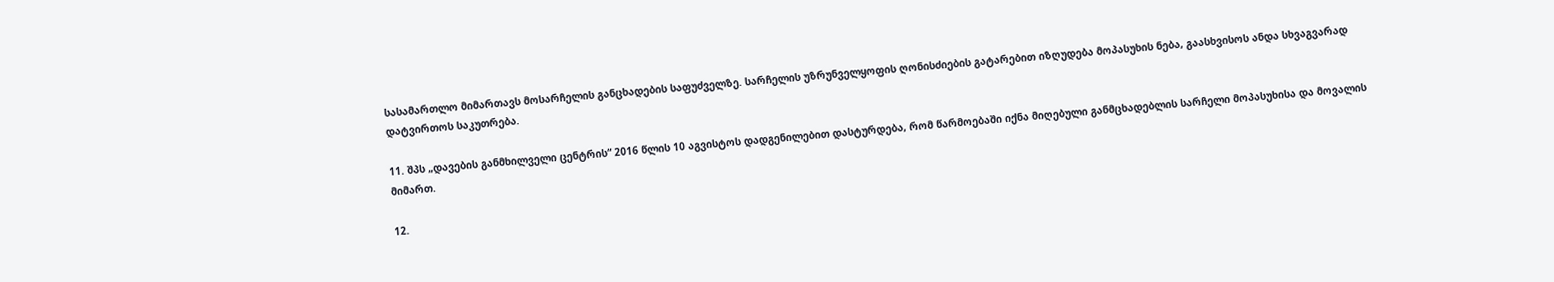სასამართლო მიმართავს მოსარჩელის განცხადების საფუძველზე. სარჩელის უზრუნველყოფის ღონისძიების გატარებით იზღუდება მოპასუხის ნება, გაასხვისოს ანდა სხვაგვარად დატვირთოს საკუთრება.

11. შპს „დავების განმხილველი ცენტრის“ 2016 წლის 10 აგვისტოს დადგენილებით დასტურდება, რომ წარმოებაში იქნა მიღებული განმცხადებლის სარჩელი მოპასუხისა და მოვალის მიმართ.

12.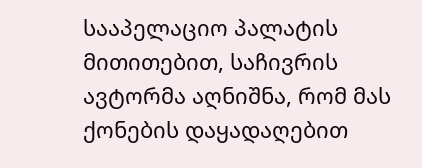სააპელაციო პალატის მითითებით, საჩივრის ავტორმა აღნიშნა, რომ მას ქონების დაყადაღებით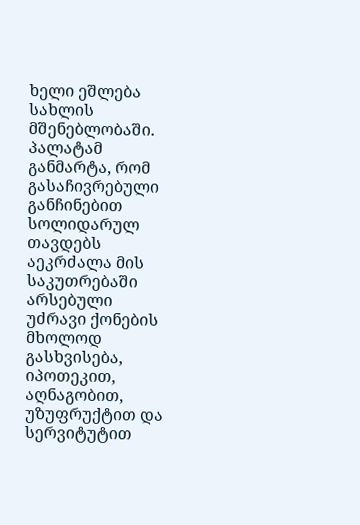ხელი ეშლება სახლის მშენებლობაში. პალატამ განმარტა, რომ გასაჩივრებული განჩინებით სოლიდარულ თავდებს აეკრძალა მის საკუთრებაში არსებული უძრავი ქონების მხოლოდ გასხვისება, იპოთეკით, აღნაგობით, უზუფრუქტით და სერვიტუტით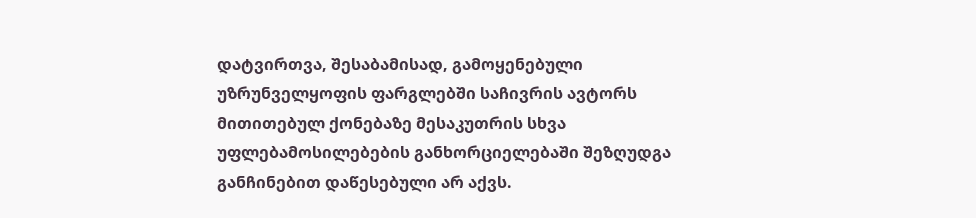დატვირთვა, შესაბამისად, გამოყენებული უზრუნველყოფის ფარგლებში საჩივრის ავტორს მითითებულ ქონებაზე მესაკუთრის სხვა უფლებამოსილებების განხორციელებაში შეზღუდგა განჩინებით დაწესებული არ აქვს.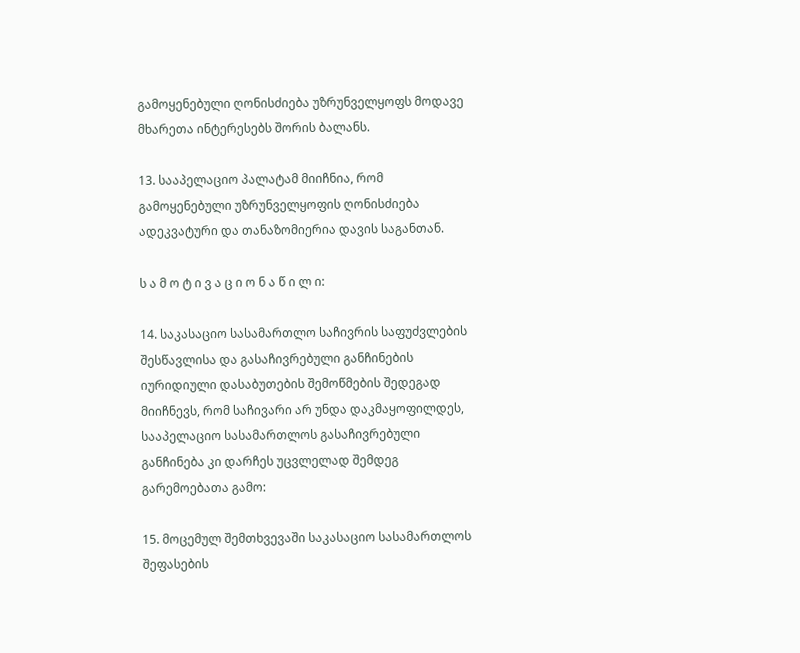გამოყენებული ღონისძიება უზრუნველყოფს მოდავე მხარეთა ინტერესებს შორის ბალანს.

13. სააპელაციო პალატამ მიიჩნია, რომ გამოყენებული უზრუნველყოფის ღონისძიება ადეკვატური და თანაზომიერია დავის საგანთან.

ს ა მ ო ტ ი ვ ა ც ი ო ნ ა წ ი ლ ი:

14. საკასაციო სასამართლო საჩივრის საფუძვლების შესწავლისა და გასაჩივრებული განჩინების იურიდიული დასაბუთების შემოწმების შედეგად მიიჩნევს, რომ საჩივარი არ უნდა დაკმაყოფილდეს, სააპელაციო სასამართლოს გასაჩივრებული განჩინება კი დარჩეს უცვლელად შემდეგ გარემოებათა გამო:

15. მოცემულ შემთხვევაში საკასაციო სასამართლოს შეფასების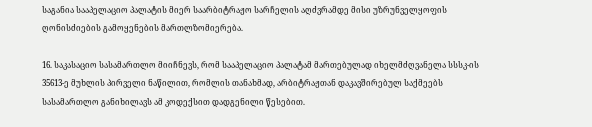საგანია სააპელაციო პალატის მიერ საარბიტრაჟო სარჩელის აღძვრამდე მისი უზრუნველყოფის ღონისძიების გამოყენების მართლზომიერება.

16. საკასაციო სასამართლო მიიჩნევს, რომ სააპელაციო პალატამ მართებულად იხელმძღვანელა სსსკ-ის 35613-ე მუხლის პირველი ნაწილით, რომლის თანახმად, არბიტრაჟთან დაკავშირებულ საქმეებს სასამართლო განიხილავს ამ კოდექსით დადგენილი წესებით.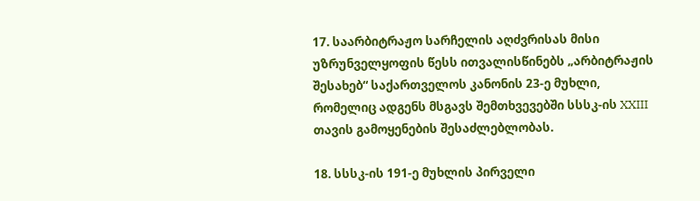17. საარბიტრაჟო სარჩელის აღძვრისას მისი უზრუნველყოფის წესს ითვალისწინებს „არბიტრაჟის შესახებ“ საქართველოს კანონის 23-ე მუხლი, რომელიც ადგენს მსგავს შემთხვევებში სსსკ-ის XXIII თავის გამოყენების შესაძლებლობას.

18. სსსკ-ის 191-ე მუხლის პირველი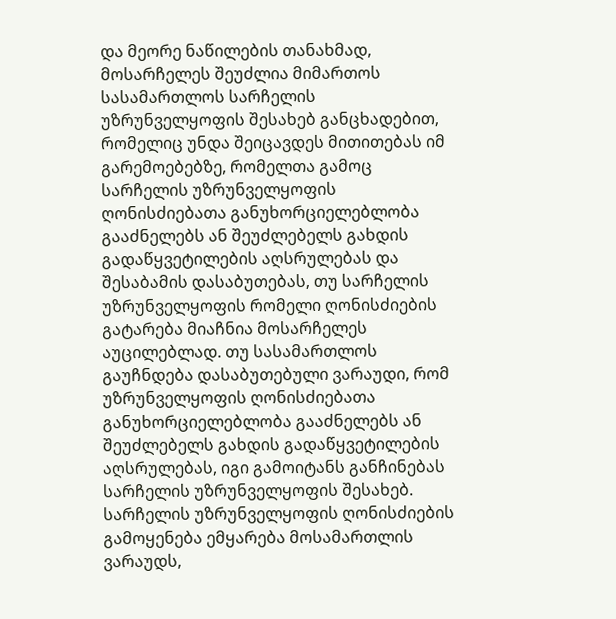და მეორე ნაწილების თანახმად, მოსარჩელეს შეუძლია მიმართოს სასამართლოს სარჩელის უზრუნველყოფის შესახებ განცხადებით, რომელიც უნდა შეიცავდეს მითითებას იმ გარემოებებზე, რომელთა გამოც სარჩელის უზრუნველყოფის ღონისძიებათა განუხორციელებლობა გააძნელებს ან შეუძლებელს გახდის გადაწყვეტილების აღსრულებას და შესაბამის დასაბუთებას, თუ სარჩელის უზრუნველყოფის რომელი ღონისძიების გატარება მიაჩნია მოსარჩელეს აუცილებლად. თუ სასამართლოს გაუჩნდება დასაბუთებული ვარაუდი, რომ უზრუნველყოფის ღონისძიებათა განუხორციელებლობა გააძნელებს ან შეუძლებელს გახდის გადაწყვეტილების აღსრულებას, იგი გამოიტანს განჩინებას სარჩელის უზრუნველყოფის შესახებ. სარჩელის უზრუნველყოფის ღონისძიების გამოყენება ემყარება მოსამართლის ვარაუდს,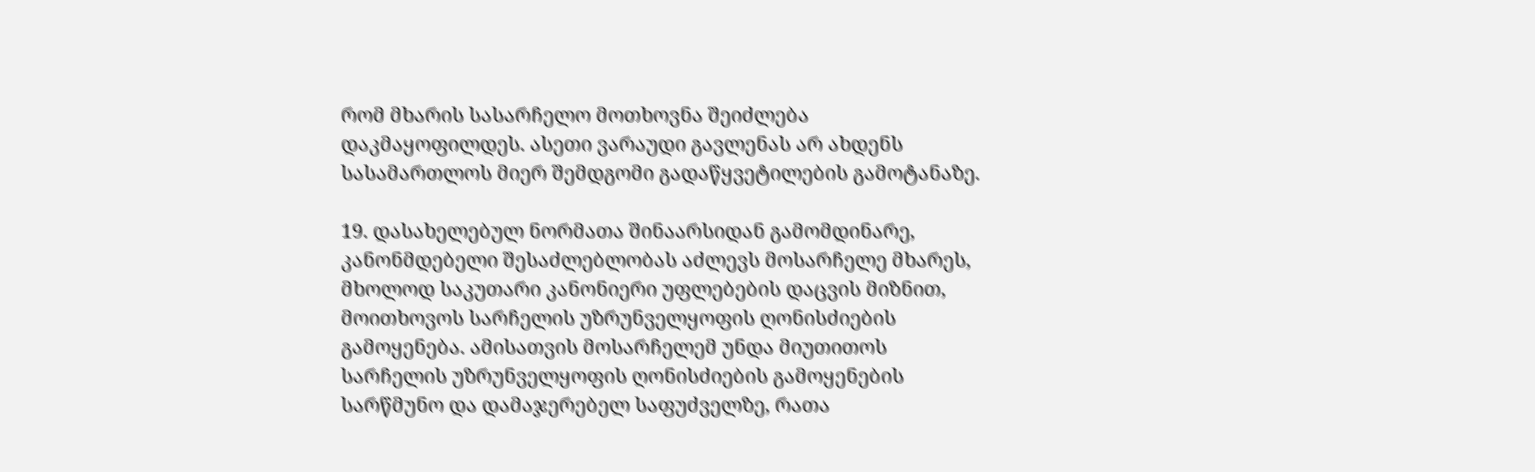რომ მხარის სასარჩელო მოთხოვნა შეიძლება დაკმაყოფილდეს. ასეთი ვარაუდი გავლენას არ ახდენს სასამართლოს მიერ შემდგომი გადაწყვეტილების გამოტანაზე.

19. დასახელებულ ნორმათა შინაარსიდან გამომდინარე, კანონმდებელი შესაძლებლობას აძლევს მოსარჩელე მხარეს, მხოლოდ საკუთარი კანონიერი უფლებების დაცვის მიზნით, მოითხოვოს სარჩელის უზრუნველყოფის ღონისძიების გამოყენება. ამისათვის მოსარჩელემ უნდა მიუთითოს სარჩელის უზრუნველყოფის ღონისძიების გამოყენების სარწმუნო და დამაჯერებელ საფუძველზე, რათა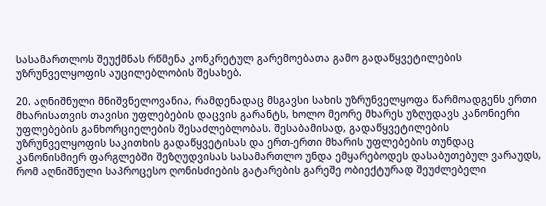სასამართლოს შეუქმნას რწმენა კონკრეტულ გარემოებათა გამო გადაწყვეტილების უზრუნველყოფის აუცილებლობის შესახებ.

20. აღნიშნული მნიშვნელოვანია, რამდენადაც მსგავსი სახის უზრუნველყოფა წარმოადგენს ერთი მხარისათვის თავისი უფლებების დაცვის გარანტს, ხოლო მეორე მხარეს უზღუდავს კანონიერი უფლებების განხორციელების შესაძლებლობას. შესაბამისად, გადაწყვეტილების უზრუნველყოფის საკითხის გადაწყვეტისას და ერთ-ერთი მხარის უფლებების თუნდაც კანონისმიერ ფარგლებში შეზღუდვისას სასამართლო უნდა ემყარებოდეს დასაბუთებულ ვარაუდს, რომ აღნიშნული საპროცესო ღონისძიების გატარების გარეშე ობიექტურად შეუძლებელი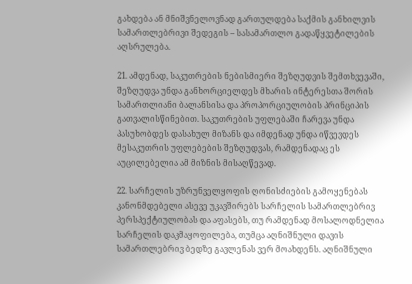გახდება ან მნიშვნელოვნად გართულდება საქმის განხილვის სამართლებრივი შედეგის – სასამართლო გადაწყვეტილების აღსრულება.

21. ამდენად, საკუთრების ნებისმიერი შეზღუდვის შემთხვევაში, შეზღუდვა უნდა განხორციელდეს მხარის ინტერესთა შორის სამართლიანი ბალანსისა და პროპორციულობის პრინციპის გათვალისწინებით. საკუთრების უფლებაში ჩარევა უნდა პასუხობდეს დასახულ მიზანს და იმდენად უნდა იწვევდეს მესაკუთრის უფლებების შეზღუდვას, რამდენადაც ეს აუცილებელია ამ მიზნის მისაღწევად.

22. სარჩელის უზრუნველყოფის ღონისძიების გამოყენებას კანონმდებელი ასევე უკავშირებს სარჩელის სამართლებრივ პერსპექტიულობას და აფასებს, თუ რამდენად მოსალოდნელია სარჩელის დაკმაყოფილება, თუმცა აღნიშნული დავის სამართლებრივ ბედზე გავლენას ვერ მოახდენს. აღნიშნული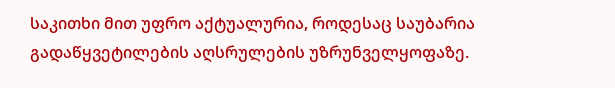საკითხი მით უფრო აქტუალურია, როდესაც საუბარია გადაწყვეტილების აღსრულების უზრუნველყოფაზე.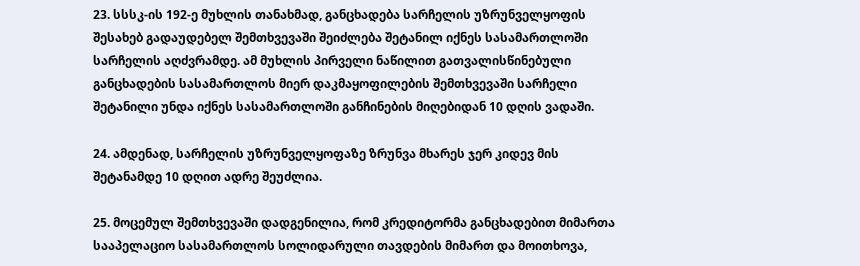23. სსსკ-ის 192-ე მუხლის თანახმად, განცხადება სარჩელის უზრუნველყოფის შესახებ გადაუდებელ შემთხვევაში შეიძლება შეტანილ იქნეს სასამართლოში სარჩელის აღძვრამდე. ამ მუხლის პირველი ნაწილით გათვალისწინებული განცხადების სასამართლოს მიერ დაკმაყოფილების შემთხვევაში სარჩელი შეტანილი უნდა იქნეს სასამართლოში განჩინების მიღებიდან 10 დღის ვადაში.

24. ამდენად, სარჩელის უზრუნველყოფაზე ზრუნვა მხარეს ჯერ კიდევ მის შეტანამდე 10 დღით ადრე შეუძლია.

25. მოცემულ შემთხვევაში დადგენილია, რომ კრედიტორმა განცხადებით მიმართა სააპელაციო სასამართლოს სოლიდარული თავდების მიმართ და მოითხოვა,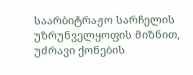საარბიტრაჟო სარჩელის უზრუნველყოფის მიზნით, უძრავი ქონების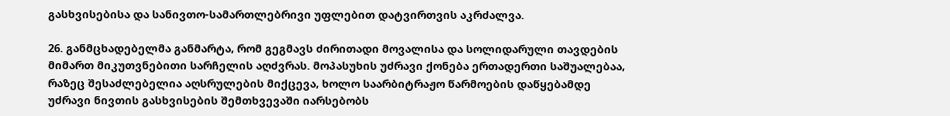გასხვისებისა და სანივთო-სამართლებრივი უფლებით დატვირთვის აკრძალვა.

26. განმცხადებელმა განმარტა, რომ გეგმავს ძირითადი მოვალისა და სოლიდარული თავდების მიმართ მიკუთვნებითი სარჩელის აღძვრას. მოპასუხის უძრავი ქონება ერთადერთი საშუალებაა, რაზეც შესაძლებელია აღსრულების მიქცევა, ხოლო საარბიტრაჟო წარმოების დაწყებამდე უძრავი ნივთის გასხვისების შემთხვევაში იარსებობს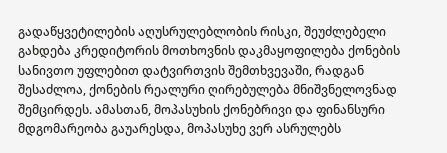გადაწყვეტილების აღუსრულებლობის რისკი, შეუძლებელი გახდება კრედიტორის მოთხოვნის დაკმაყოფილება ქონების სანივთო უფლებით დატვირთვის შემთხვევაში, რადგან შესაძლოა, ქონების რეალური ღირებულება მნიშვნელოვნად შემცირდეს. ამასთან, მოპასუხის ქონებრივი და ფინანსური მდგომარეობა გაუარესდა, მოპასუხე ვერ ასრულებს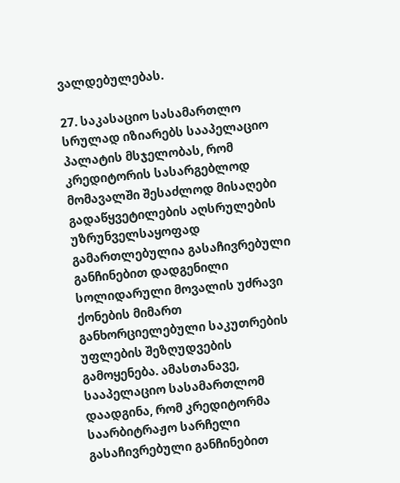ვალდებულებას.

27. საკასაციო სასამართლო სრულად იზიარებს სააპელაციო პალატის მსჯელობას, რომ კრედიტორის სასარგებლოდ მომავალში შესაძლოდ მისაღები გადაწყვეტილების აღსრულების უზრუნველსაყოფად გამართლებულია გასაჩივრებული განჩინებით დადგენილი სოლიდარული მოვალის უძრავი ქონების მიმართ განხორციელებული საკუთრების უფლების შეზღუდვების გამოყენება. ამასთანავე, სააპელაციო სასამართლომ დაადგინა, რომ კრედიტორმა საარბიტრაჟო სარჩელი გასაჩივრებული განჩინებით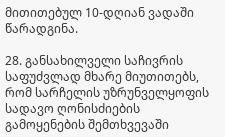მითითებულ 10-დღიან ვადაში წარადგინა.

28. განსახილველი საჩივრის საფუძვლად მხარე მიუთითებს, რომ სარჩელის უზრუნველყოფის სადავო ღონისძიების გამოყენების შემთხვევაში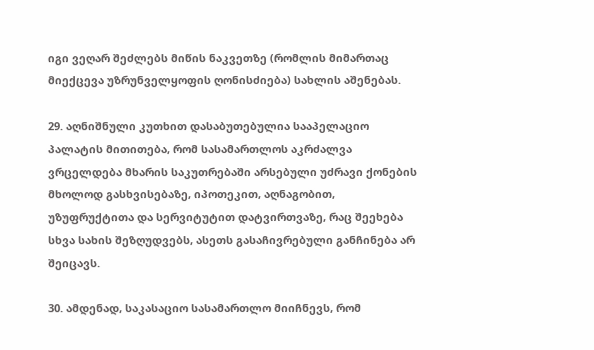იგი ვეღარ შეძლებს მიწის ნაკვეთზე (რომლის მიმართაც მიექცევა უზრუნველყოფის ღონისძიება) სახლის აშენებას.

29. აღნიშნული კუთხით დასაბუთებულია სააპელაციო პალატის მითითება, რომ სასამართლოს აკრძალვა ვრცელდება მხარის საკუთრებაში არსებული უძრავი ქონების მხოლოდ გასხვისებაზე, იპოთეკით, აღნაგობით, უზუფრუქტითა და სერვიტუტით დატვირთვაზე, რაც შეეხება სხვა სახის შეზღუდვებს, ასეთს გასაჩივრებული განჩინება არ შეიცავს.

30. ამდენად, საკასაციო სასამართლო მიიჩნევს, რომ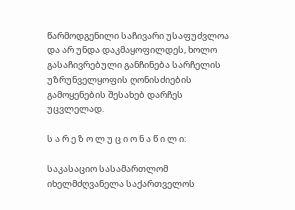წარმოდგენილი საჩივარი უსაფუძვლოა და არ უნდა დაკმაყოფილდეს, ხოლო გასაჩივრებული განჩინება სარჩელის უზრუნველყოფის ღონისძიების გამოყენების შესახებ დარჩეს უცვლელად.

ს ა რ ე ზ ო ლ უ ც ი ო ნ ა წ ი ლ ი:

საკასაციო სასამართლომ იხელმძღვანელა საქართველოს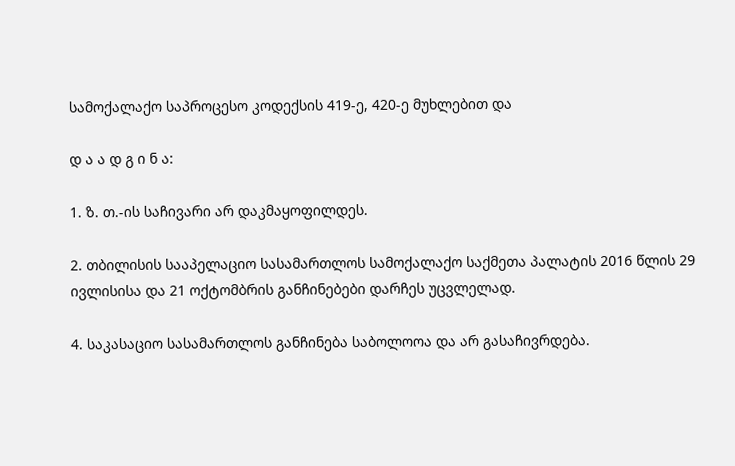სამოქალაქო საპროცესო კოდექსის 419-ე, 420-ე მუხლებით და

დ ა ა დ გ ი ნ ა:

1. ზ. თ.-ის საჩივარი არ დაკმაყოფილდეს.

2. თბილისის სააპელაციო სასამართლოს სამოქალაქო საქმეთა პალატის 2016 წლის 29 ივლისისა და 21 ოქტომბრის განჩინებები დარჩეს უცვლელად.

4. საკასაციო სასამართლოს განჩინება საბოლოოა და არ გასაჩივრდება.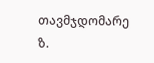თავმჯდომარე ზ.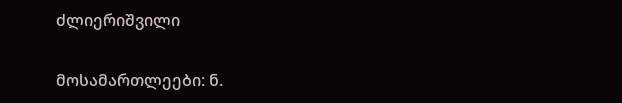ძლიერიშვილი

მოსამართლეები: ნ.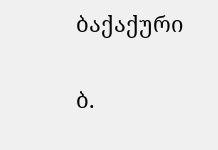ბაქაქური

ბ.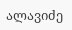ალავიძე